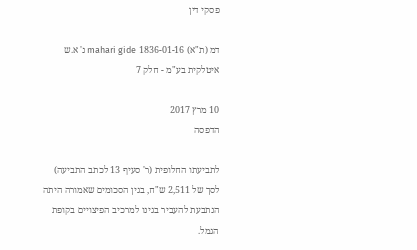פסקי דין

דמ (ת"א) 1836-01-16 mahari gide נ' א.ש איטלקית בע"מ - חלק 7

10 מרץ 2017
הדפסה

לתביעתו החלופית (ר' סעיף 13 לכתב התביעה) לסך של 2,511 ש"ח, בגין הסכומים שאמורה היתה הנתבעת להעביר בגינו למרכיב הפיצויים בקופת הגמל.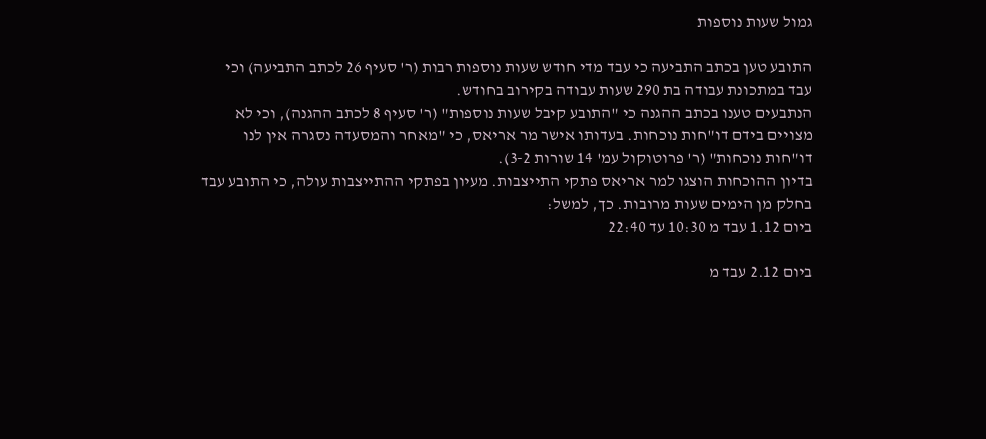גמול שעות נוספות

התובע טען בכתב התביעה כי עבד מדי חודש שעות נוספות רבות (ר' סעיף 26 לכתב התביעה) וכי עבד במתכונת עבודה בת 290 שעות עבודה בקירוב בחודש.
הנתבעים טענו בכתב ההגנה כי "התובע קיבל שעות נוספות" (ר' סעיף 8 לכתב ההגנה), וכי לא מצויים בידם דו"חות נוכחות. בעדותו אישר מר אריאס, כי "מאחר והמסעדה נסגרה אין לנו דו"חות נוכחות" (ר' פרוטוקול עמ' 14 שורות 3-2).
בדיון ההוכחות הוצגו למר אריאס פתקי התייצבות. מעיון בפתקי ההתייצבות עולה, כי התובע עבד בחלק מן הימים שעות מרובות. כך, למשל:
ביום 1.12 עבד מ 10:30 עד 22:40

ביום 2.12 עבד מ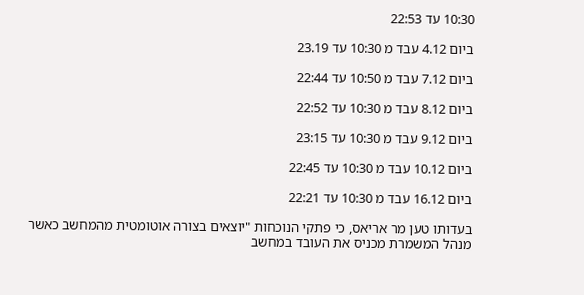10:30 עד 22:53

ביום 4.12 עבד מ 10:30 עד 23.19

ביום 7.12 עבד מ 10:50 עד 22:44

ביום 8.12 עבד מ 10:30 עד 22:52

ביום 9.12 עבד מ 10:30 עד 23:15

ביום 10.12 עבד מ 10:30 עד 22:45

ביום 16.12 עבד מ 10:30 עד 22:21

בעדותו טען מר אריאס, כי פתקי הנוכחות "יוצאים בצורה אוטומטית מהמחשב כאשר מנהל המשמרת מכניס את העובד במחשב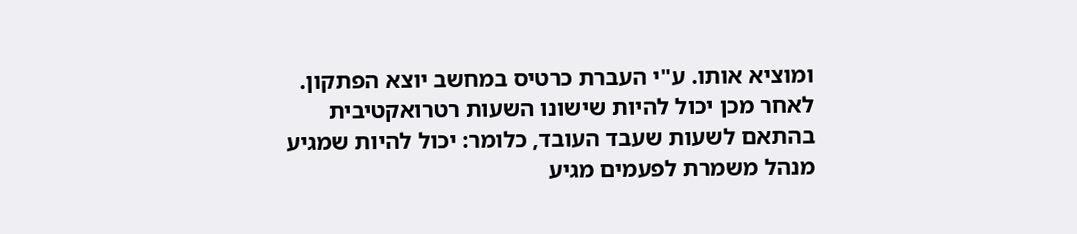ומוציא אותו. ע"י העברת כרטיס במחשב יוצא הפתקון. לאחר מכן יכול להיות שישונו השעות רטרואקטיבית בהתאם לשעות שעבד העובד, כלומר: יכול להיות שמגיע מנהל משמרת לפעמים מגיע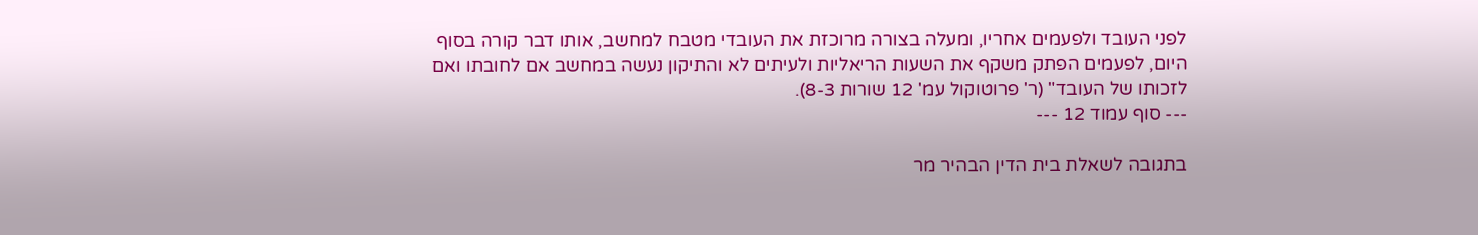לפני העובד ולפעמים אחריו, ומעלה בצורה מרוכזת את העובדי מטבח למחשב, אותו דבר קורה בסוף היום, לפעמים הפתק משקף את השעות הריאליות ולעיתים לא והתיקון נעשה במחשב אם לחובתו ואם לזכותו של העובד" (ר' פרוטוקול עמ' 12 שורות 8-3).
--- סוף עמוד 12 ---

בתגובה לשאלת בית הדין הבהיר מר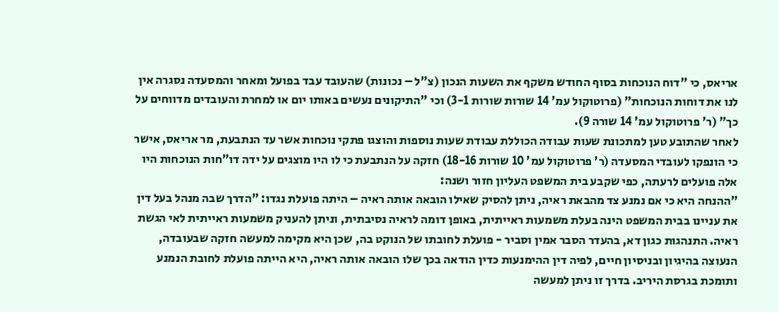אריאס, כי "דוח הנוכחות בסוף החודש משקף את השעות הנכון (צ"ל – נכונות) שהעובד עבד בפועל ומאחר והמסעדה נסגרה אין לנו את דוחות הנוכחות" (פרוטוקול עמ' 14 שורות שורות 3-1) וכי "התיקונים נעשים באותו יום או למחרת והעובדים מדווחים על כך" (ר' פרוטוקול עמ' 14 שורה 9).
לאחר שהתובע טען למתכונת שעות עבודה הכוללת עבודת שעות נוספות והוצגו פתקי נוכחות אשר עד הנתבעת, מר אריאס, אישר כי הונפקו לעובדי המסעדה (ר' פרוטוקול עמ' 10 שורות 18-16) חזקה על הנתבעת כי לו היו מוצגים על ידה דו"חות הנוכחות היו אלה פועלים לרעתה, כפי שקבע בית המשפט העליון חזור ושנה:
"ההנחה היא כי אם נמנע צד מהבאת ראיה, ניתן להסיק שאילו הובאה אותה ראיה – היתה פועלת נגדו: "הדרך שבה מנהל בעל דין את עניינו בבית המשפט הינה בעלת משמעות ראייתית, באופן דומה לראיה נסיבתית, וניתן להעניק משמעות ראייתית לאי הגשת ראיה. התנהגות כגון דא, בהעדר הסבר אמין וסביר - פועלת לחובתו של הנוקט בה, שכן היא מקימה למעשה חזקה שבעובדה, הנעוצה בהיגיון ובניסיון חיים, לפיה דין ההימנעות כדין הודאה בכך שלו הובאה אותה ראיה, היא הייתה פועלת לחובת הנמנע ותומכת בגרסת היריב. בדרך זו ניתן למעשה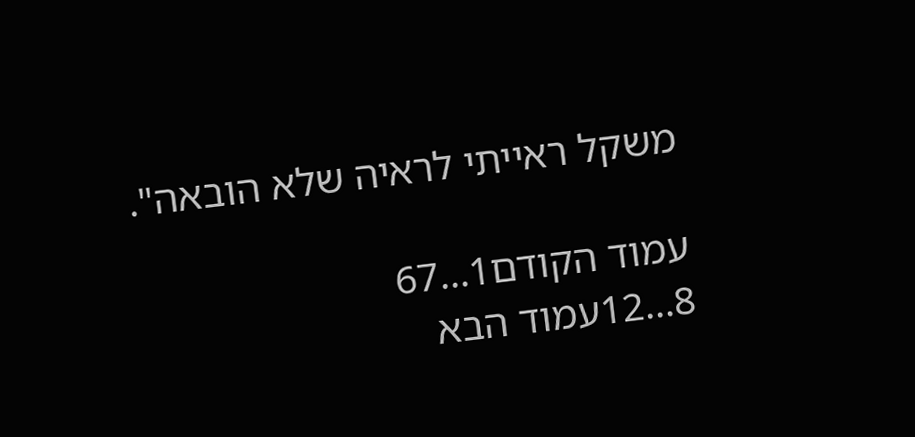משקל ראייתי לראיה שלא הובאה".

עמוד הקודם1...67
8...12עמוד הבא